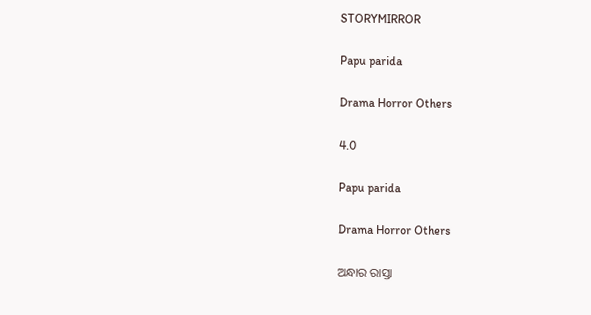STORYMIRROR

Papu parida

Drama Horror Others

4.0

Papu parida

Drama Horror Others

ଅନ୍ଧାର ରାସ୍ତା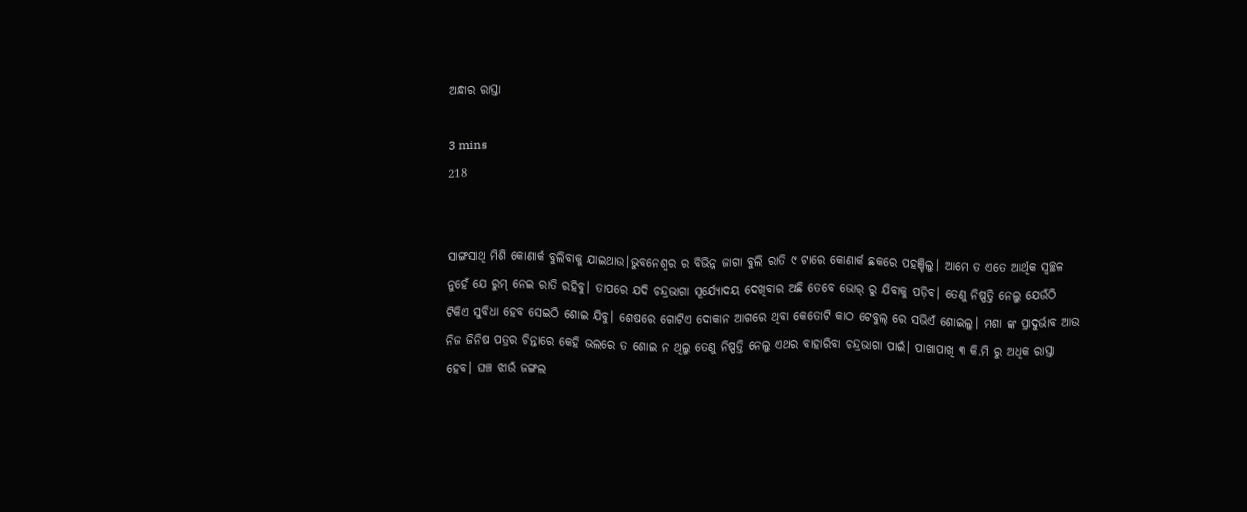ଅନ୍ଧାର ରାସ୍ତା

3 mins
218


ସାଙ୍ଗସାଥି ମିଶି କୋଣାର୍କ ବୁଲିବାକୁ ଯାଇଥାଉ।ଭୁବନେଶ୍ୱର ର ବିଭିନ୍ନ ଜାଗା ବୁଲି ରାତି ୯ ଟାରେ କୋଣାର୍କ ଛକରେ ପହଞ୍ଚିଲୁ। ଆମେ ତ ଏତେ ଆର୍ଥିକ ସ୍ୱଚ୍ଛଳ ନୁହେଁ ଯେ ରୁମ୍ ନେଇ ରାତି ରହିବୁ। ତାପରେ ଯଦି ଚନ୍ଦ୍ରଭାଗା ସୂର୍ଯ୍ୟୋଦୟ ଦେଖିବାର ଅଛି ତେବେ ଭୋର୍ ରୁ ଯିବାକୁ ପଡ଼ିବ। ତେଣୁ ନିଷ୍ପତ୍ତି ନେଲୁ ଯେଉଁଠି ଟିକିଏ ସୁବିଧା ହେବ ସେଇଠି ଶୋଇ ଯିବୁ। ଶେଷରେ ଗୋଟିଏ ଦୋକାନ ଆଗରେ ଥିବା କେତୋଟି କାଠ ଟେବୁଲ୍ ରେ ସଭିଏଁ ଶୋଇଲୁ। ମଶା ଙ୍କ ପ୍ରାଦୁର୍ଭାବ ଆଉ ନିଜ ଜିନିଷ ପତ୍ରର ଚିନ୍ତାରେ କେହି ଭଲରେ ତ ଶୋଇ ନ ଥିଲୁ ତେଣୁ ନିଷ୍ପତ୍ତି ନେଲୁ ଏଥର ବାହାରିବା ଚନ୍ଦ୍ରଭାଗା ପାଇଁ। ପାଖାପାଖି ୩ କି.ମି ରୁ ଅଧିକ ରାସ୍ତା ହେବ। ଘଞ୍ଚ ଝାଉଁ ଜଙ୍ଗଲ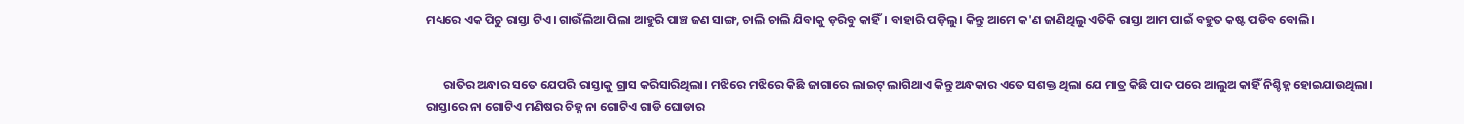ମଧ୍ୟରେ ଏକ ପିଚୁ ରାସ୍ତା ଟିଏ। ଗାଉଁଲିଆ ପିଲା ଆହୁରି ପାଞ୍ଚ ଜଣ ସାଙ୍ଗ, ଚାଲି ଚାଲି ଯିବାକୁ ଡ଼ରିବୁ କାହିଁ। ବାହାରି ପଡ଼ିଲୁ। କିନ୍ତୁ ଆମେ କ'ଣ ଜାଣିଥିଲୁ ଏତିକି ରାସ୍ତା ଆମ ପାଇଁ ବହୁତ କଷ୍ଟ ପଡିବ ବୋଲି।


      ରାତିର ଅନ୍ଧାର ସତେ ଯେପରି ରାସ୍ତାକୁ ଗ୍ରାସ କରିସାରିଥିଲା। ମଝିରେ ମଝିରେ କିଛି ଜାଗାରେ ଲାଇଟ୍ ଲାଗିଥାଏ କିନ୍ତୁ ଅନ୍ଧକାର ଏତେ ସଶକ୍ତ ଥିଲା ଯେ ମାତ୍ର କିଛି ପାଦ ପରେ ଆଲୁଅ କାହିଁ ନିଶ୍ଚିହ୍ନ ହୋଇଯାଉଥିଲା। ରାସ୍ତାରେ ନା ଗୋଟିଏ ମଣିଷର ଚିହ୍ନ ନା ଗୋଟିଏ ଗାଡି ଘୋଡାର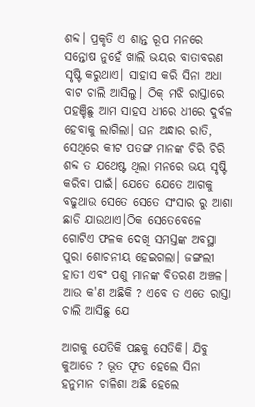ଶବ୍ଦ। ପ୍ରକୃତି ଏ ଶାନ୍ତ ରୂପ ମନରେ ସନ୍ତୋଷ ନୁହେଁ ଖାଲି ଭୟର ବାତାବରଣ ସୃଷ୍ଟି କରୁଥାଏ। ସାହାସ କରି ସିନା ଅଧା ବାଟ ଚାଲି ଆସିଲୁ। ଠିକ୍ ମଝି ରାସ୍ତାରେ ପହଞ୍ଚିଛୁ ଆମ ସାହସ ଧୀରେ ଧୀରେ ଦୁର୍ବଳ ହେବାକୁ ଲାଗିଲା। ଘନ ଅନ୍ଧାର ରାତି, ସେଥିରେ କୀଟ ପତଙ୍ଗ ମାନଙ୍କ ଚିରି ଚିରି ଶବ୍ଦ ତ ଯଥେଷ୍ଟ ଥିଲା ମନରେ ଭୟ ସୃଷ୍ଟି କରିବା ପାଇଁ। ଯେତେ ଯେତେ ଆଗକୁ ବଢୁଥାଉ ସେତେ ସେତେ ସଂସାର ରୁ ଆଶା ଛାଡି ଯାଉଥାଏ।ଠିକ ସେତେବେଳେ ଗୋଟିଏ ଫଳକ ଦେଖି ସମସ୍ତଙ୍କ ଅବସ୍ଥା ପୁରା ଶୋଚନୀୟ ହେଇଗଲା। ଜଙ୍ଗଲୀ ହାତୀ ଏବଂ ପଶୁ ମାନଙ୍କ ବିତରଣ ଅଞ୍ଚଳ। ଆଉ କ'ଣ ଅଛିକି ? ଏବେ ତ ଏତେ ରାସ୍ତା ଚାଲି ଆସିଛୁ ଯେ

ଆଗକୁ ଯେତିକି ପଛକୁ ସେତିକି। ଯିବୁ କୁଆଡେ ? ଭୂତ ଫୂତ ହେଲେ ସିନା ହନୁମାନ ଚାଳିଶା ଅଛି ହେଲେ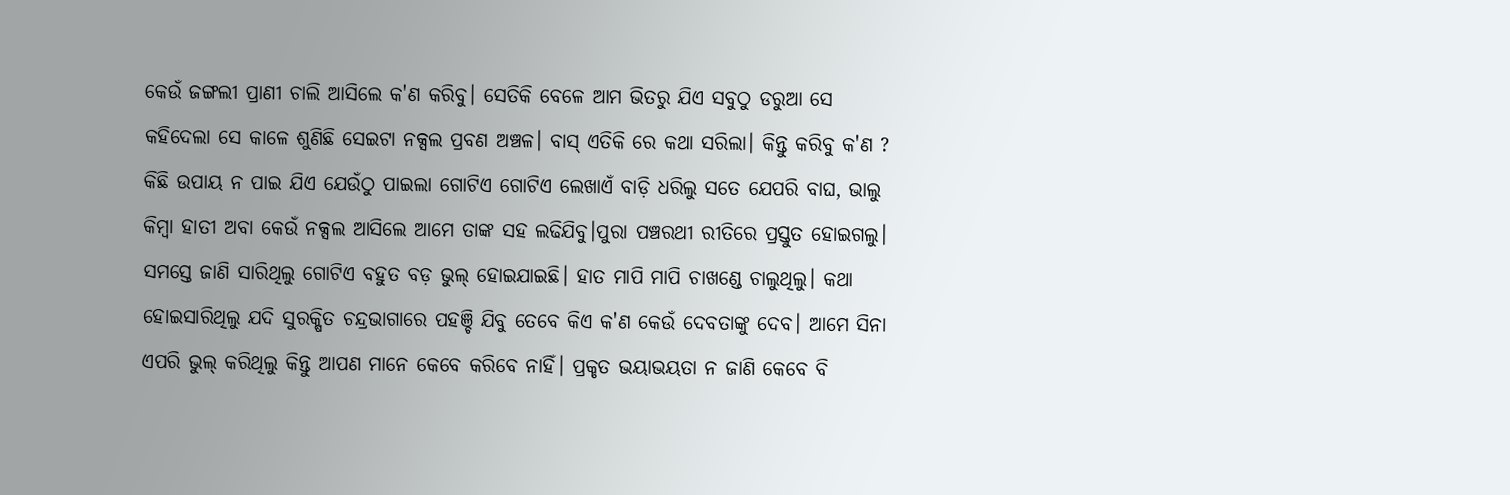କେଉଁ ଜଙ୍ଗଲୀ ପ୍ରାଣୀ ଚାଲି ଆସିଲେ କ'ଣ କରିବୁ। ସେତିକି ବେଳେ ଆମ ଭିତରୁ ଯିଏ ସବୁଠୁ ଡରୁଆ ସେ କହିଦେଲା ସେ କାଳେ ଶୁଣିଛି ସେଇଟା ନକ୍ସଲ ପ୍ରବଣ ଅଞ୍ଚଳ। ବାସ୍ ଏତିକି ରେ କଥା ସରିଲା। କିନ୍ତୁ କରିବୁ କ'ଣ ? କିଛି ଉପାୟ ନ ପାଇ ଯିଏ ଯେଉଁଠୁ ପାଇଲା ଗୋଟିଏ ଗୋଟିଏ ଲେଖାଏଁ ବାଡ଼ି ଧରିଲୁ ସତେ ଯେପରି ବାଘ, ଭାଲୁ କିମ୍ବା ହାତୀ ଅବା କେଉଁ ନକ୍ସଲ ଆସିଲେ ଆମେ ତାଙ୍କ ସହ ଲଢିଯିବୁ।ପୁରା ପଞ୍ଚରଥୀ ରୀତିରେ ପ୍ରସ୍ତୁତ ହୋଇଗଲୁ। ସମସ୍ତେ ଜାଣି ସାରିଥିଲୁ ଗୋଟିଏ ବହୁତ ବଡ଼ ଭୁଲ୍ ହୋଇଯାଇଛି। ହାତ ମାପି ମାପି ଚାଖଣ୍ଡେ ଚାଲୁଥିଲୁ। କଥା ହୋଇସାରିଥିଲୁ ଯଦି ସୁରକ୍ଷିତ ଚନ୍ଦ୍ରଭାଗାରେ ପହଞ୍ଚି ଯିବୁ ତେବେ କିଏ କ'ଣ କେଉଁ ଦେବତାଙ୍କୁ ଦେବ। ଆମେ ସିନା ଏପରି ଭୁଲ୍ କରିଥିଲୁ କିନ୍ତୁ ଆପଣ ମାନେ କେବେ କରିବେ ନାହିଁ। ପ୍ରକୃତ ଭୟାଭୟତା ନ ଜାଣି କେବେ ବି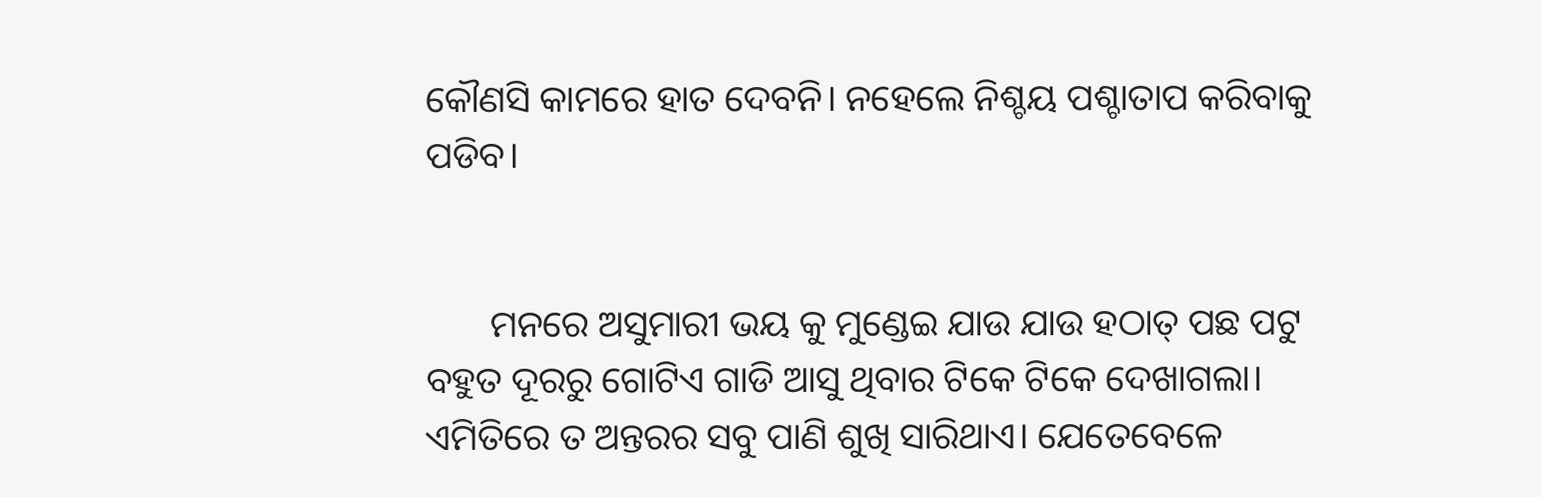କୌଣସି କାମରେ ହାତ ଦେବନି। ନହେଲେ ନିଶ୍ଚୟ ପଶ୍ଚାତାପ କରିବାକୁ ପଡିବ।


       ମନରେ ଅସୁମାରୀ ଭୟ କୁ ମୁଣ୍ଡେଇ ଯାଉ ଯାଉ ହଠାତ୍ ପଛ ପଟୁ ବହୁତ ଦୂରରୁ ଗୋଟିଏ ଗାଡି ଆସୁ ଥିବାର ଟିକେ ଟିକେ ଦେଖାଗଲା। ଏମିତିରେ ତ ଅନ୍ତରର ସବୁ ପାଣି ଶୁଖି ସାରିଥାଏ। ଯେତେବେଳେ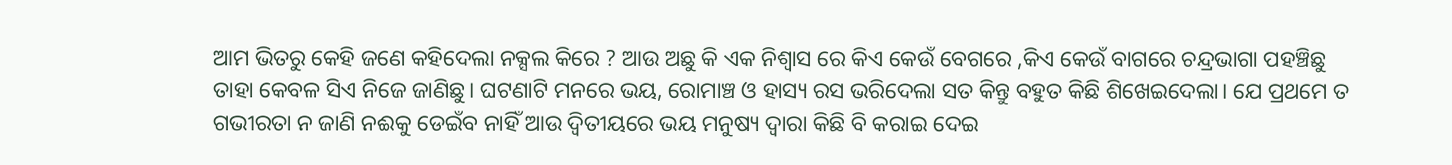ଆମ ଭିତରୁ କେହି ଜଣେ କହିଦେଲା ନକ୍ସଲ କିରେ ? ଆଉ ଅଛୁ କି ଏକ ନିଶ୍ୱାସ ରେ କିଏ କେଉଁ ବେଗରେ ,କିଏ କେଉଁ ବାଗରେ ଚନ୍ଦ୍ରଭାଗା ପହଞ୍ଚିଛୁ ତାହା କେବଳ ସିଏ ନିଜେ ଜାଣିଛୁ। ଘଟଣାଟି ମନରେ ଭୟ, ରୋମାଞ୍ଚ ଓ ହାସ୍ୟ ରସ ଭରିଦେଲା ସତ କିନ୍ତୁ ବହୁତ କିଛି ଶିଖେଇଦେଲା। ଯେ ପ୍ରଥମେ ତ ଗଭୀରତା ନ ଜାଣି ନଈକୁ ଡେଇଁବ ନାହିଁ ଆଉ ଦ୍ଵିତୀୟରେ ଭୟ ମନୁଷ୍ୟ ଦ୍ୱାରା କିଛି ବି କରାଇ ଦେଇ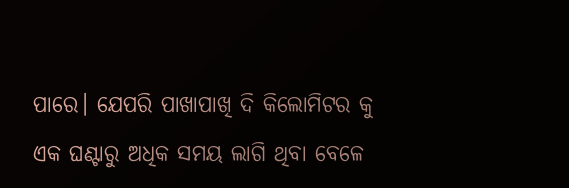ପାରେ। ଯେପରି ପାଖାପାଖି ଦି କିଲୋମିଟର କୁ ଏକ ଘଣ୍ଟାରୁ ଅଧିକ ସମୟ ଲାଗି ଥିବା ବେଳେ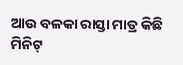ଆଉ ବଳକା ରାସ୍ତା ମାତ୍ର କିଛି ମିନିଟ୍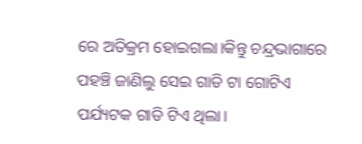ରେ ଅତିକ୍ରମ ହୋଇଗଲା।କିନ୍ତୁ ଚନ୍ଦ୍ରଭାଗାରେ ପହଞ୍ଚି ଜାଣିଲୁ ସେଇ ଗାଡି ଟା ଗୋଟିଏ ପର୍ଯ୍ୟଟକ ଗାଡି ଟିଏ ଥିଲା।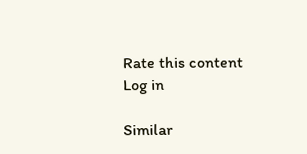Rate this content
Log in

Similar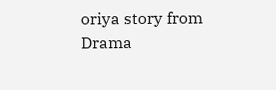oriya story from Drama